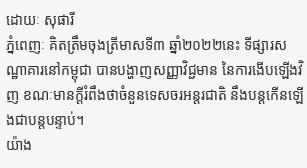ដោយៈ សុផារី
ភ្នំពេញៈ គិតត្រឹមចុងត្រីមាសទី៣ ឆ្នាំ២០២២នេះ ទីផ្សារសណ្ឋាគារនៅកម្ពុជា បានបង្ហាញសញ្ញាវិជ្ជមាន នៃការងើបឡើងវិញ ខណៈមានក្តីរំពឹងថាចំនួនទេសចរអន្តរជាតិ នឹងបន្តកើនឡើងជាបន្តបន្ទាប់។
យ៉ាង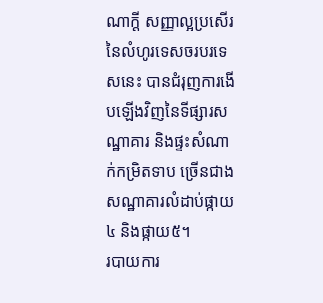ណាក្តី សញ្ញាល្អប្រសើរនៃលំហូរទេសចរបរទេសនេះ បានជំរុញការងើបឡើងវិញនៃទីផ្សារសណ្ឋាគារ និងផ្ទះសំណាក់កម្រិតទាប ច្រើនជាងសណ្ឋាគារលំដាប់ផ្កាយ៤ និងផ្កាយ៥។
របាយការ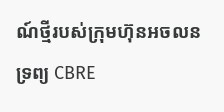ណ៍ថ្មីរបស់ក្រុមហ៊ុនអចលនទ្រព្យ CBRE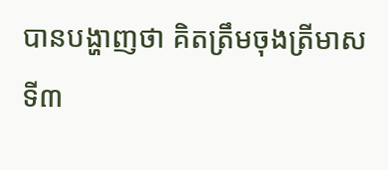បានបង្ហាញថា គិតត្រឹមចុងត្រីមាសទី៣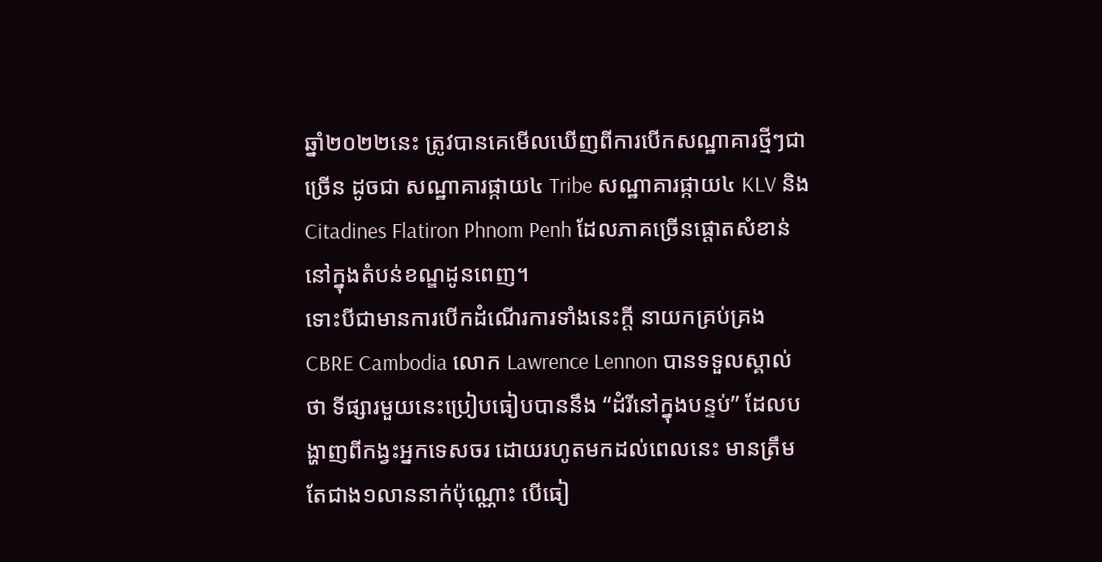ឆ្នាំ២០២២នេះ ត្រូវបានគេមើលឃើញពីការបើកសណ្ឋាគារថ្មីៗជាច្រើន ដូចជា សណ្ឋាគារផ្កាយ៤ Tribe សណ្ឋាគារផ្កាយ៤ KLV និង Citadines Flatiron Phnom Penh ដែលភាគច្រើនផ្តោតសំខាន់នៅក្នុងតំបន់ខណ្ឌដូនពេញ។
ទោះបីជាមានការបើកដំណើរការទាំងនេះក្តី នាយកគ្រប់គ្រង CBRE Cambodia លោក Lawrence Lennon បានទទួលស្គាល់ថា ទីផ្សារមួយនេះប្រៀបធៀបបាននឹង “ដំរីនៅក្នុងបន្ទប់” ដែលបង្ហាញពីកង្វះអ្នកទេសចរ ដោយរហូតមកដល់ពេលនេះ មានត្រឹមតែជាង១លាននាក់ប៉ុណ្ណោះ បើធៀ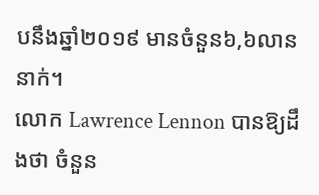បនឹងឆ្នាំ២០១៩ មានចំនួន៦,៦លាននាក់។
លោក Lawrence Lennon បានឱ្យដឹងថា ចំនួន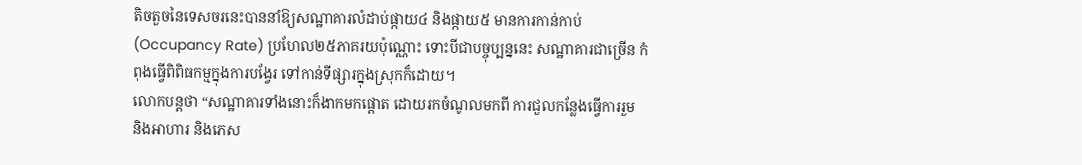តិចតួចនៃទេសចរនេះបាននាំឱ្យសណ្ឋាគារលំដាប់ផ្កាយ៤ និងផ្កាយ៥ មានការកាន់កាប់ (Occupancy Rate) ប្រហែល២៥ភាគរយប៉ុណ្ណោះ ទោះបីជាបច្ចុប្បន្ននេះ សណ្ឋាគារជាច្រើន កំពុងធ្វើពិពិធកម្មក្នុងការបង្វែរ ទៅកាន់ទីផ្សារក្នុងស្រុកក៏ដោយ។
លោកបន្តថា “សណ្ឋាគារទាំងនោះក៏ងាកមកផ្តោត ដោយរកចំណូលមកពី ការជួលកន្លែងធ្វើការរួម និងអាហារ និងភេស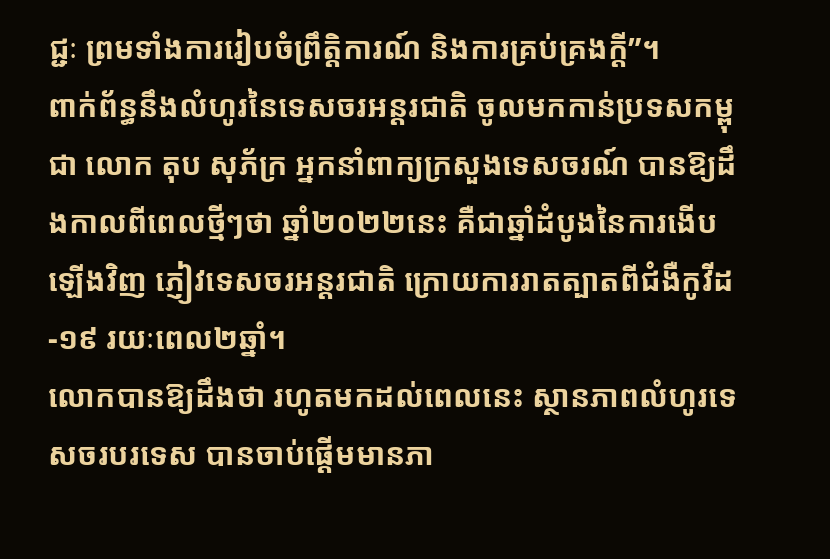ជ្ជៈ ព្រមទាំងការរៀបចំព្រឹត្តិការណ៍ និងការគ្រប់គ្រងក្តី”។
ពាក់ព័ន្ធនឹងលំហូរនៃទេសចរអន្តរជាតិ ចូលមកកាន់ប្រទសកម្ពុជា លោក តុប សុភ័ក្រ អ្នកនាំពាក្យក្រសួងទេសចរណ៍ បានឱ្យដឹងកាលពីពេលថ្មីៗថា ឆ្នាំ២០២២នេះ គឺជាឆ្នាំដំបូងនៃការងើបឡើងវិញ ភ្ញៀវទេសចរអន្តរជាតិ ក្រោយការរាតត្បាតពីជំងឺកូវីដ-១៩ រយៈពេល២ឆ្នាំ។
លោកបានឱ្យដឹងថា រហូតមកដល់ពេលនេះ ស្ថានភាពលំហូរទេសចរបរទេស បានចាប់ផ្តើមមានភា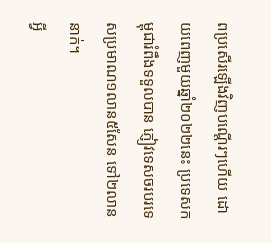ពប្រសើរឡើងវិញបណ្តើរៗហើយ ដោយពេញមួយឆ្នាំ២០២២នេះ ប្រទេសកម្ពុជារំពឹងទទួលបាន ភ្ញៀវទេសចរបរទេសប្រមាណ១លាន៥សែន ទៅ២លាននាក់។
អ្វី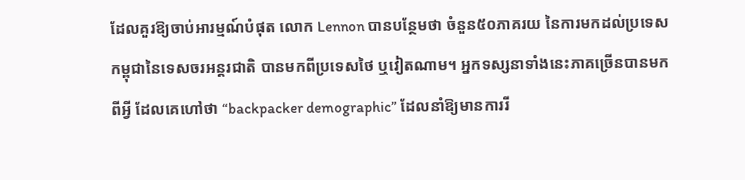ដែលគួរឱ្យចាប់អារម្មណ៍បំផុត លោក Lennon បានបន្ថែមថា ចំនួន៥០ភាគរយ នៃការមកដល់ប្រទេសកម្ពុជានៃទេសចរអន្តរជាតិ បានមកពីប្រទេសថៃ ឬវៀតណាម។ អ្នកទស្សនាទាំងនេះភាគច្រើនបានមកពីអ្វី ដែលគេហៅថា “backpacker demographic” ដែលនាំឱ្យមានការរី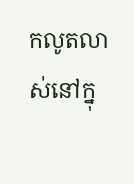កលូតលាស់នៅក្នុ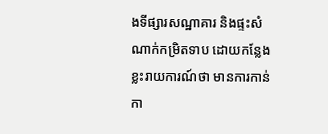ងទីផ្សារសណ្ឋាគារ និងផ្ទះសំណាក់កម្រិតទាប ដោយកន្លែងខ្លះរាយការណ៍ថា មានការកាន់កា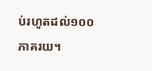ប់រហូតដល់១០០ភាគរយ។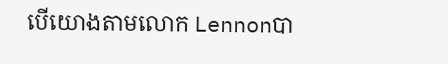បើយោងតាមលោក Lennonបា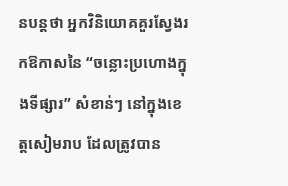នបន្តថា អ្នកវិនិយោគគួរស្វែងរកឱកាសនៃ “ចន្លោះប្រហោងក្នុងទីផ្សារ” សំខាន់ៗ នៅក្នុងខេត្តសៀមរាប ដែលត្រូវបាន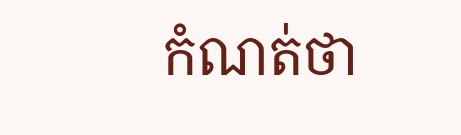កំណត់ថា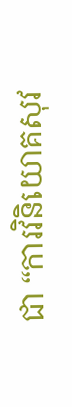ជា “ការវិនិយោគសុវ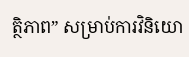ត្ថិភាព” សម្រាប់ការវិនិយោ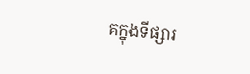គក្នុងទីផ្សារ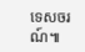ទេសចរណ៍៕